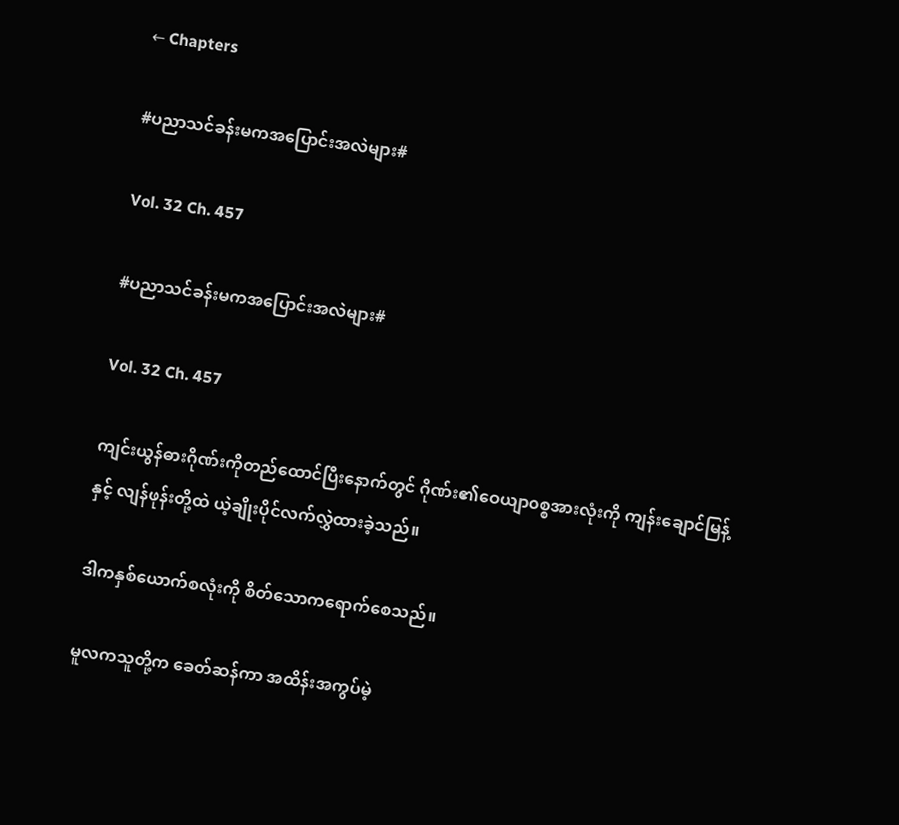← Chapters

#ပညာသင်ခန်းမကအပြောင်းအလဲများ#

Vol. 32 Ch. 457

#ပညာသင်ခန်းမကအပြောင်းအလဲများ#

Vol. 32 Ch. 457

ကျင်းယွန်ဓားဂိုဏ်းကိုတည်ထောင်ပြီးနောက်တွင် ဂိုဏ်း၏ဝေယျာ၀စ္စအားလုံးကို ကျန်းချောင်မြန့်နှင့် လျန်ဖုန်းတို့ထဲ ယဲ့ချိုးပိုင်လက်လွှဲထားခဲ့သည်။

ဒါကနှစ်ယောက်စလုံးကို စိတ်သောကရောက်စေသည်။

မူလကသူတို့က ခေတ်ဆန်ကာ အထိန်းအကွပ်မဲ့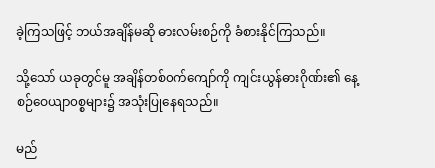ခဲ့ကြသဖြင့် ဘယ်အချိန်မဆို ဓားလမ်းစဉ်ကို ခံစားနိုင်ကြသည်။

သို့သော် ယခုတွင်မူ အချိန်တစ်၀က်ကျော်ကို ကျင်းယွန်ဓားဂိုဏ်း၏ နေ့စဉ်ဝေယျာ၀စ္စများ၌ အသုံးပြုနေရသည်။

မည်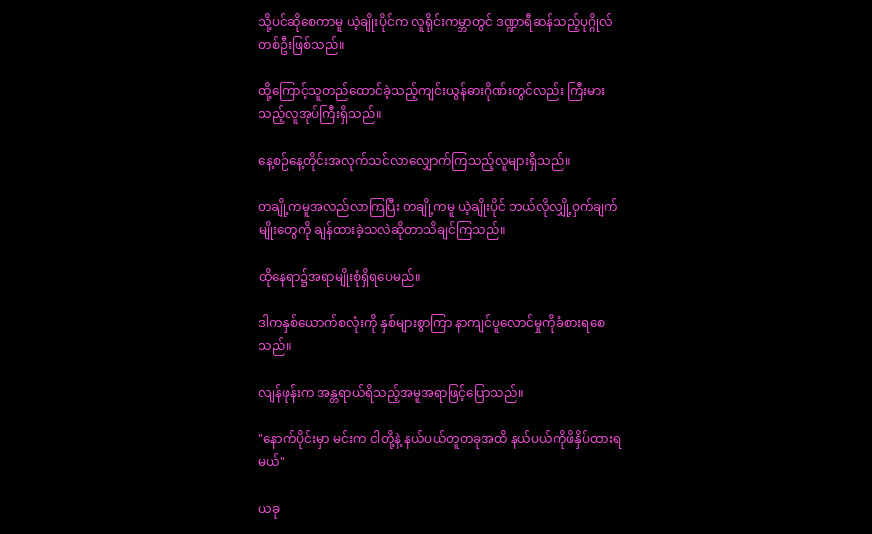သို့ပင်ဆိုစေကာမူ ယဲ့ချိုးပိုင်က လူရိုင်းကမ္ဘာတွင် ဒဏ္ဍာရီဆန်သည့်ပုဂ္ဂိုလ်တစ်ဦးဖြစ်သည်။

ထို့ကြောင့်သူတည်ထောင်ခဲ့သည့်ကျင်းယွန်ဓားဂိုဏ်းတွင်လည်း ကြီးမားသည့်လူအုပ်ကြီးရှိသည်။

နေ့စဉ်နေ့တိုင်းအလုက်သင်လာလျှောက်ကြသည့်လူများရှိသည်။

တချို့ကမူအလည်လာကြပြီး တချို့ကမူ ယဲ့ချိုးပိုင် ဘယ်လိုလျှို့ဝှက်ချက်မျိုးတွေကို ချန်ထားခဲ့သလဲဆိုတာသိချင်ကြသည်။

ထိုနေရာ၌အရာမျိုးစုံရှိရပေမည်။

ဒါကနှစ်ယောက်စလုံးကို နှစ်များစွာကြာ နာကျင်ပူလောင်မှုကိုခံစားရစေသည်။

လျန်ဖုန်းက အန္တရာယ်ရိသည့်အမူအရာဖြင့်ပြောသည်။

"နောက်ပိုင်းမှာ မင်းက ငါတို့နဲ့ နယ်ပယ်တူတခုအထိ နယ်ပယ်ကိုဖိနှိပ်ထားရမယ်"

ယခု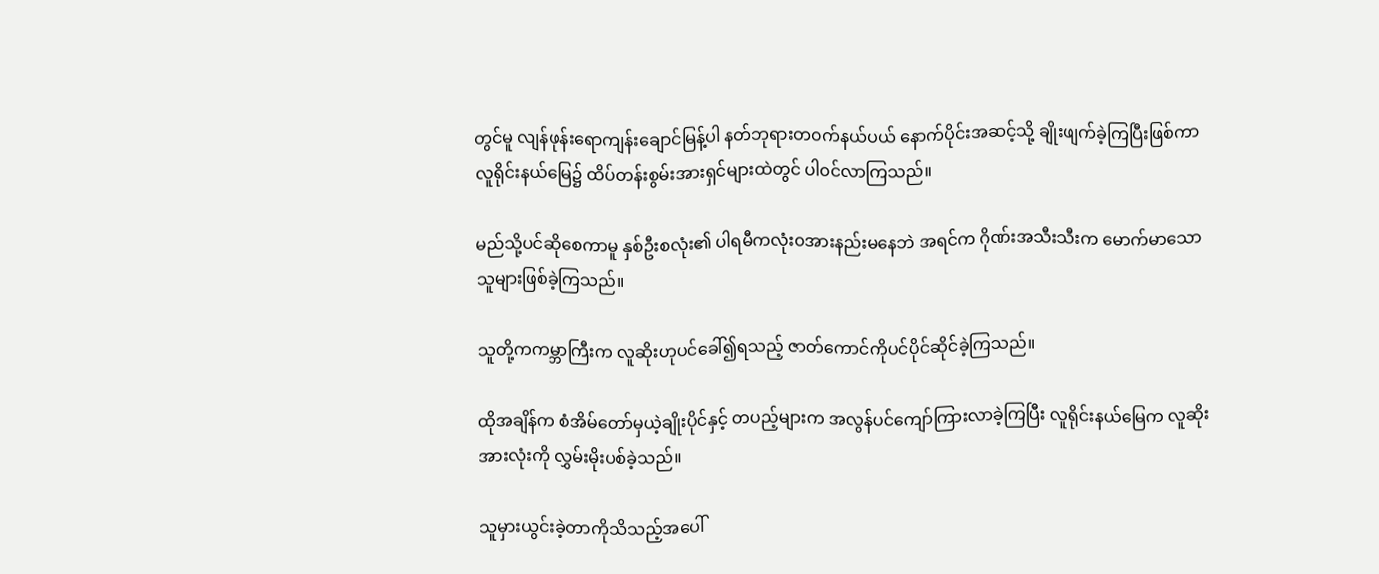တွင်မူ လျန်ဖုန်းရောကျန်းချောင်မြန့်ပါ နတ်ဘုရားတ၀က်နယ်ပယ် နောက်ပိုင်းအဆင့်သို့ ချိုးဖျက်ခဲ့ကြပြီးဖြစ်ကာ လူရိုင်းနယ်မြေ၌ ထိပ်တန်းစွမ်းအားရှင်များထဲတွင် ပါ၀င်လာကြသည်။

မည်သို့ပင်ဆိုစေကာမူ နှစ်ဦးစလုံး၏ ပါရမီကလုံး၀အားနည်းမနေဘဲ အရင်က ဂိုဏ်းအသီးသီးက မောက်မာသောသူများဖြစ်ခဲ့ကြသည်။

သူတို့ကကမ္ဘာကြီးက လူဆိုးဟုပင်ခေါ်၍ရသည့် ဇာတ်ကောင်ကိုပင်ပိုင်ဆိုင်ခဲ့ကြသည်။

ထိုအချိန်က စံအိမ်တော်မှယဲ့ချိုးပိုင်နှင့် တပည့်များက အလွန်ပင်ကျော်ကြားလာခဲ့ကြပြီး လူရိုင်းနယ်မြေက လူဆိုးအားလုံးကို လွှမ်းမိုးပစ်ခဲ့သည်။

သူမှားယွင်းခဲ့တာကိုသိသည့်အပေါ်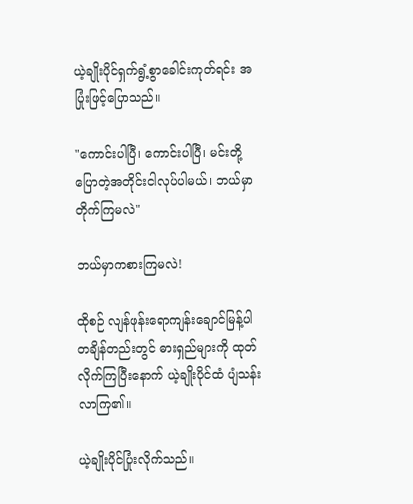ယဲ့ချိုးပိုင်ရှက်ရွံ့စွာခေါင်းကုတ်ရင်း အပြုံးဖြင့်ပြောသည်။

"ကောင်းပါပြီ၊ ကောင်းပါပြီ၊ မင်းတို့ပြောတဲ့အတိုင်းငါလုပ်ပါမယ်၊ ဘယ်မှာတိုက်ကြမလဲ"

ဘယ်မှာကစားကြမလဲ!

ထိုစဉ် လျန်ဖုန်းရောကျန်းချောင်မြန့်ပါ တချိန်တည်းတွင် ဓားရှည်များကို ထုတ်လိုက်ကြပြီးနောက် ယဲ့ချိုးပိုင်ထံ ပျံသန်းလာကြ၏။

ယဲ့ချိုးပိုင်ပြုံးလိုက်သည်။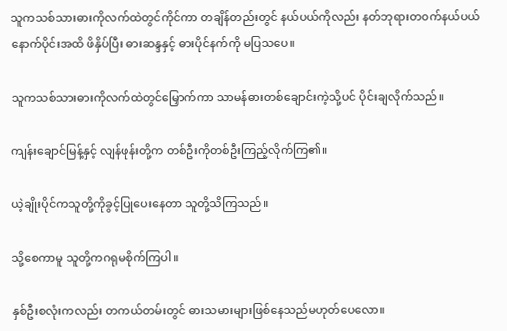သူကသစ်သားဓားကိုလက်ထဲတွင်ကိုင်ကာ တချိန်တည်းတွင် နယ်ပယ်ကိုလည်း နတ်ဘုရားတ၀က်နယ်ပယ်နောက်ပိုင်းအထိ ဖိနှိပ်ပြီး ဓားဆန္ဒနှင့် ဓားပိုင်နက်ကို မပြသပေ။

သူကသစ်သားဓားကိုလက်ထဲတွင်မြှောက်ကာ သာမန်ဓားတစ်ချောင်းကဲ့သို့ပင် ပိုင်းချလိုက်သည်။

ကျန်းချောင်မြန့်နှင့် လျန်ဖုန်းတို့က တစ်ဦးကိုတစ်ဦးကြည့်လိုက်ကြ၏။

ယဲ့ချိုးပိုင်ကသူတို့ကိုခွင့်ပြုပေးနေတာ သူတို့သိကြသည်။

သို့စေကာမူ သူတို့ကဂရုမစိုက်ကြပါ။

နှစ်ဦးစလုံးကလည်း တကယ်တမ်းတွင် ဓားသမားများဖြစ်နေသည်မဟုတ်ပေလော။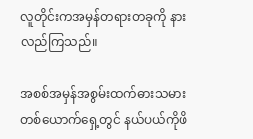လူတိုင်းကအမှန်တရားတခုကို နားလည်ကြသည်။

အစစ်အမှန်အစွမ်းထက်ဓားသမားတစ်ယောက်ရှေ့တွင် နယ်ပယ်ကိုဖိ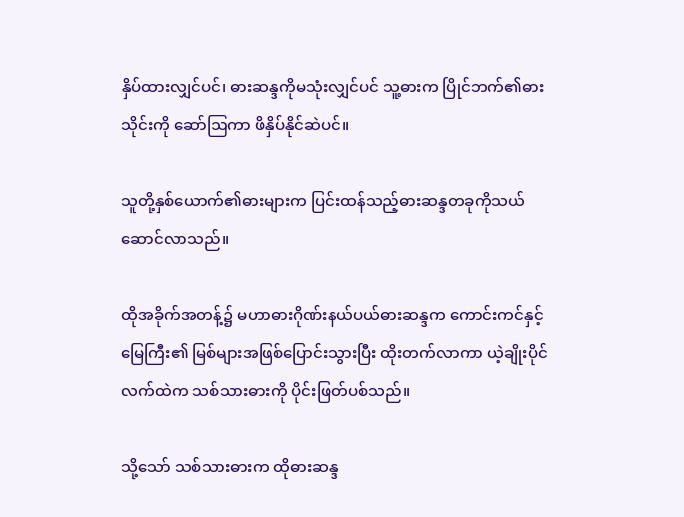နှိပ်ထားလျှင်ပင်၊ ဓားဆန္ဒကိုမသုံးလျှင်ပင် သူ့ဓားက ပြိုင်ဘက်၏ဓားသိုင်းကို ဆော်ဩကာ ဖိနှိပ်နိုင်ဆဲပင်။

သူတို့နှစ်ယောက်၏ဓားများက ပြင်းထန်သည့်ဓားဆန္ဒတခုကိုသယ်ဆောင်လာသည်။

ထိုအခိုက်အတန့်၌ မဟာဓားဂိုဏ်းနယ်ပယ်ဓားဆန္ဒက ကောင်းကင်နှင့်မြေကြီး၏ မြစ်များအဖြစ်ပြောင်းသွားပြီး ထိုးတက်လာကာ ယဲ့ချိုးပိုင်လက်ထဲက သစ်သားဓားကို ပိုင်းဖြတ်ပစ်သည်။

သို့သော် သစ်သားဓားက ထိုဓားဆန္ဒ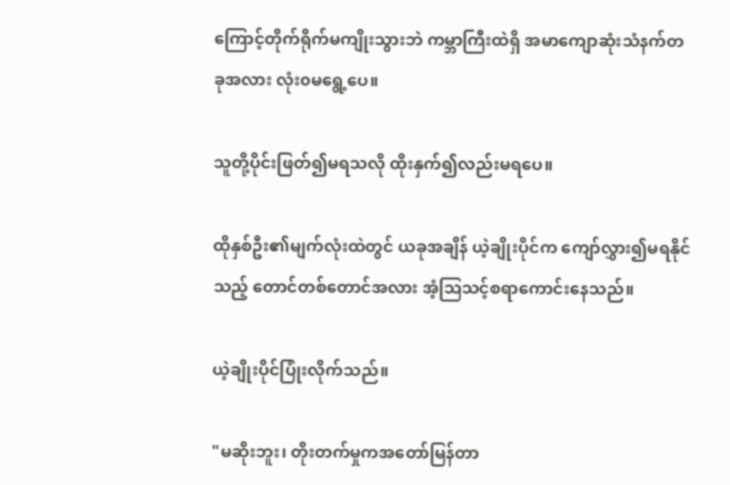ကြောင့်တိုက်ရိုက်မကျိုးသွားဘဲ ကမ္ဘာကြီးထဲရှိ အမာကျောဆုံးသံနက်တခုအလား လုံး၀မရွေ့ပေ။

သူတို့ပိုင်းဖြတ်၍မရသလို ထိုးနှက်၍လည်းမရပေ။

ထိုနှစ်ဦး၏မျက်လုံးထဲတွင် ယခုအချိန် ယဲ့ချိုးပိုင်က ကျော်လွှား၍မရနိုင်သည့် တောင်တစ်တောင်အလား အံ့ဩသင့်စရာကောင်းနေသည်။

ယဲ့ချိုးပိုင်ပြုံးလိုက်သည်။

"မဆိုးဘူး၊ တိုးတက်မှုကအတော်မြန်တာ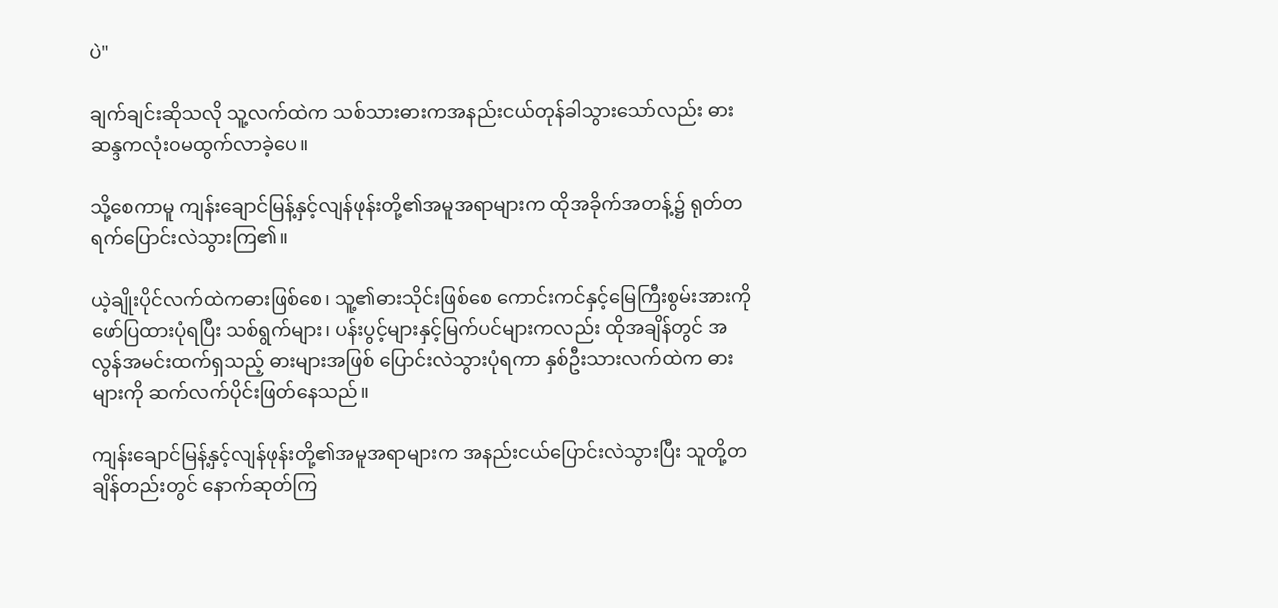ပဲ"

ချက်ချင်းဆိုသလို သူ့လက်ထဲက သစ်သားဓားကအနည်းငယ်တုန်ခါသွားသော်လည်း ဓားဆန္ဒကလုံး၀မထွက်လာခဲ့ပေ။

သို့စေကာမူ ကျန်းချောင်မြန့်နှင့်လျန်ဖုန်းတို့၏အမူအရာများက ထိုအခိုက်အတန့်၌ ရုတ်တရက်ပြောင်းလဲသွားကြ၏။

ယဲ့ချိုးပိုင်လက်ထဲကဓားဖြစ်စေ၊ သူ့၏ဓားသိုင်းဖြစ်စေ ကောင်းကင်နှင့်မြေကြီးစွမ်းအားကို ဖော်ပြထားပုံရပြီး သစ်ရွက်များ၊ ပန်းပွင့်များနှင့်မြက်ပင်များကလည်း ထိုအချိန်တွင် အလွန်အမင်းထက်ရှသည့် ဓားများအဖြစ် ပြောင်းလဲသွားပုံရကာ နှစ်ဦးသားလက်ထဲက ဓားများကို ဆက်လက်ပိုင်းဖြတ်နေသည်။

ကျန်းချောင်မြန့်နှင့်လျန်ဖုန်းတို့၏အမူအရာများက အနည်းငယ်ပြောင်းလဲသွားပြီး သူတို့တချိန်တည်းတွင် နောက်ဆုတ်ကြ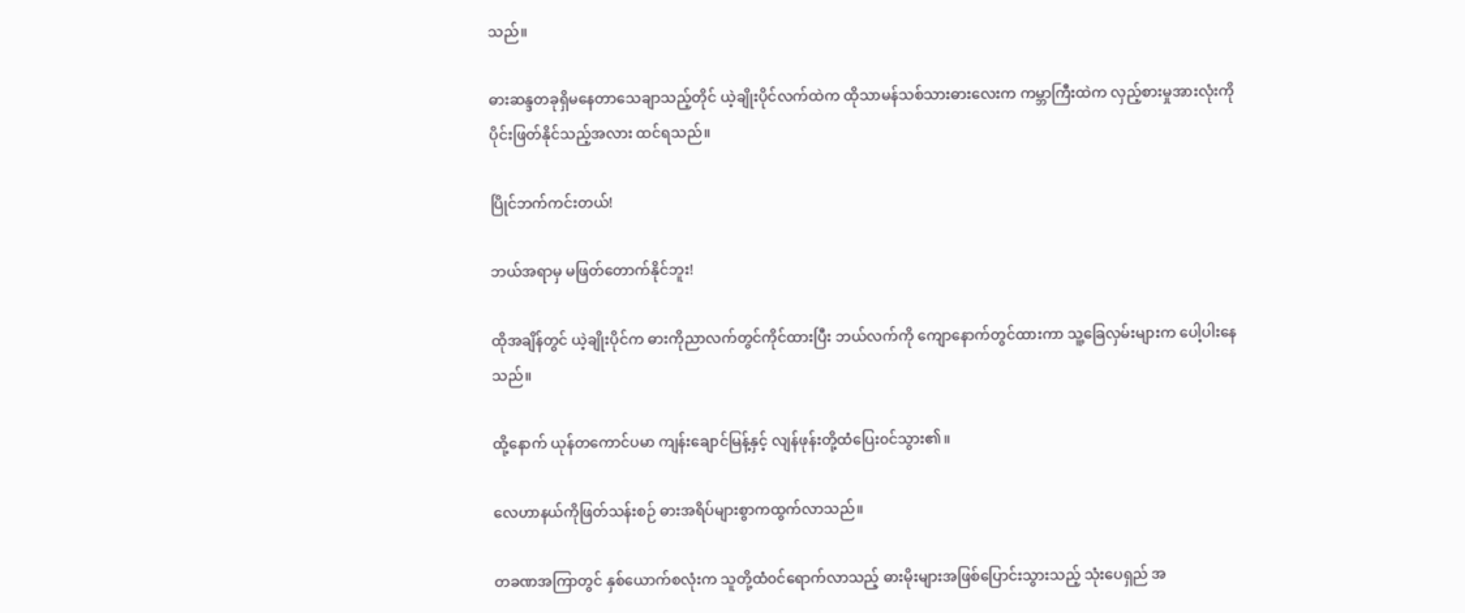သည်။

ဓားဆန္ဒတခုရှိမနေတာသေချာသည့်တိုင် ယဲ့ချိုးပိုင်လက်ထဲက ထိုသာမန်သစ်သားဓားလေးက ကမ္ဘာကြီးထဲက လှည့်စားမှုအားလုံးကို ပိုင်းဖြတ်နိုင်သည့်အလား ထင်ရသည်။

ပြိုင်ဘက်ကင်းတယ်!

ဘယ်အရာမှ မဖြတ်တောက်နိုင်ဘူး!

ထိုအချိန်တွင် ယဲ့ချိုးပိုင်က ဓားကိုညာလက်တွင်ကိုင်ထားပြီး ဘယ်လက်ကို ကျောနောက်တွင်ထားကာ သူ့ခြေလှမ်းများက ပေါ့ပါးနေသည်။

ထို့နောက် ယုန်တကောင်ပမာ ကျန်းချောင်မြန့်နှင့် လျန်ဖုန်းတို့ထံပြေး၀င်သွား၏။

လေဟာနယ်ကိုဖြတ်သန်းစဉ် ဓားအရိပ်များစွာကထွက်လာသည်။

တခဏအကြာတွင် နှစ်ယောက်စလုံးက သူတို့ထံ၀င်ရောက်လာသည့် ဓားမိုးများအဖြစ်ပြောင်းသွားသည့် သုံးပေရှည် အ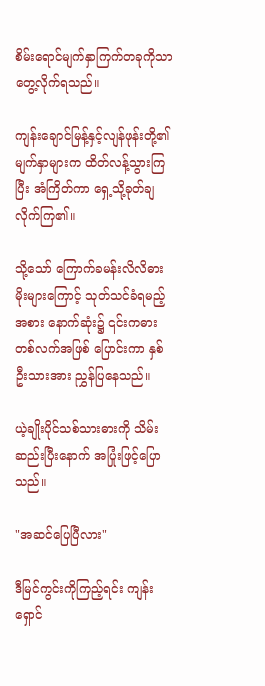စိမ်းရောင်မျက်နှာကြက်တခုကိုသာ တွေ့လိုက်ရသည်။

ကျန်းချောင်မြန့်နှင့်လျန်ဖုန်းတို့၏မျက်နှာများက ထိတ်လန့်သွားကြပြီး အံကြိတ်ကာ ရှေ့သို့ခုတ်ချလိုက်ကြ၏။

သို့သော် ကြောက်ခမန်းလိလိဓားမိုးများကြောင့် သုတ်သင်ခံရမည့်အစား နောက်ဆုံး၌ ၎င်းကဓားတစ်လက်အဖြစ် ပြောင်းကာ နှစ်ဦးသားအား ညွှန်ပြနေသည်။

ယဲ့ချိုးပိုင်သစ်သားဓားကို သိမ်းဆည်းပြီးနောက် အပြုံးဖြင့်ပြောသည်။

"အဆင်ပြေပြီလား"

ဒီမြင်ကွင်းကိုကြည့်ရင်း ကျန်းရှောင်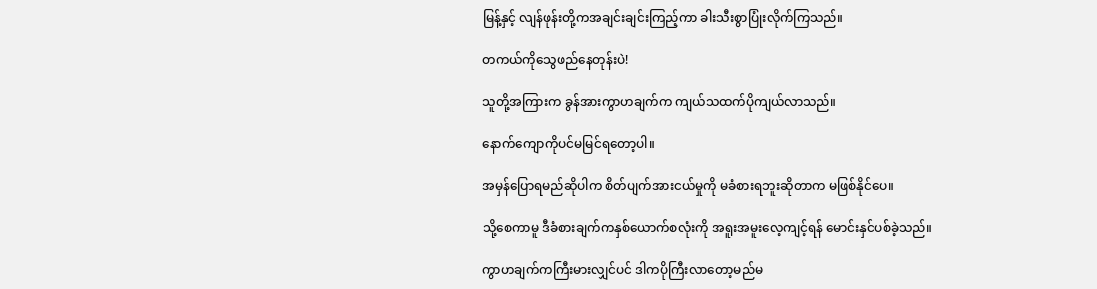မြန့်နှင့် လျန်ဖုန်းတို့ကအချင်းချင်းကြည့်ကာ ခါးသီးစွာပြုံးလိုက်ကြသည်။

တကယ်ကိုသွေဖည်နေတုန်းပဲ!

သူတို့အကြားက ခွန်အားကွာဟချက်က ကျယ်သထက်ပိုကျယ်လာသည်။

နောက်ကျောကိုပင်မမြင်ရတော့ပါ။

အမှန်ပြောရမည်ဆိုပါက စိတ်ပျက်အားငယ်မှုကို မခံစားရဘူးဆိုတာက မဖြစ်နိုင်ပေ။

သို့စေကာမူ ဒီခံစားချက်ကနှစ်ယောက်စလုံးကို အရူးအမူးလေ့ကျင့်ရန် မောင်းနှင်ပစ်ခဲ့သည်။

ကွာဟချက်ကကြီးမားလျှင်ပင် ဒါကပိုကြီးလာတော့မည်မ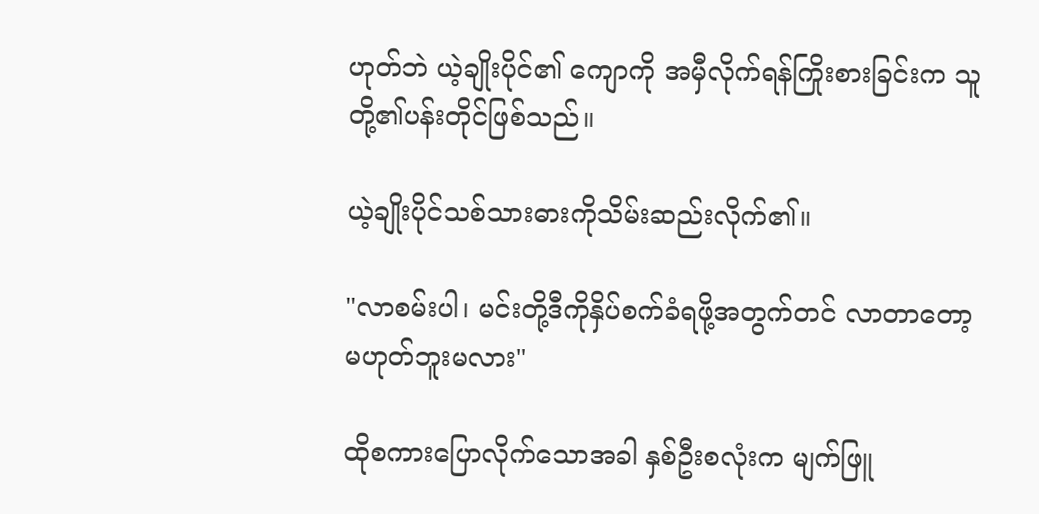ဟုတ်ဘဲ ယဲ့ချိုးပိုင်၏ ကျောကို အမှီလိုက်ရန်ကြိုးစားခြင်းက သူတို့၏ပန်းတိုင်ဖြစ်သည်။

ယဲ့ချိုးပိုင်သစ်သားဓားကိုသိမ်းဆည်းလိုက်၏။

"လာစမ်းပါ၊ မင်းတို့ဒီကိုနှိပ်စက်ခံရဖို့အတွက်တင် လာတာတော့မဟုတ်ဘူးမလား"

ထိုစကားပြောလိုက်သောအခါ နှစ်ဦးစလုံးက မျက်ဖြူ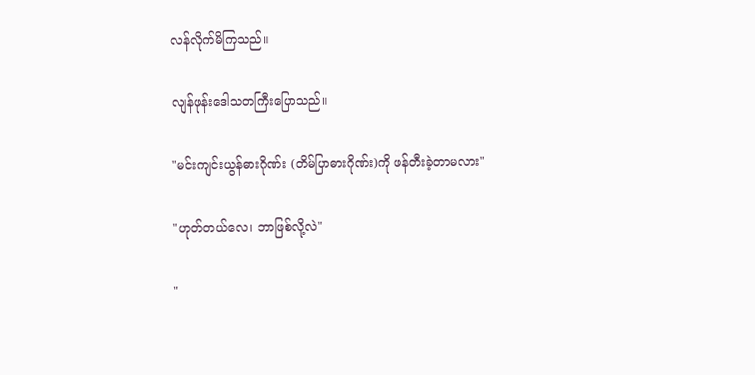လန်လိုက်မိကြသည်။

လျန်ဖုန်းဒေါသတကြီးပြောသည်။

"မင်းကျင်းယွန်ဓားဂိုဏ်း (တိမ်ပြာဓားဂိုဏ်း)ကို ဖန်တီးခဲ့တာမလား"

"ဟုတ်တယ်လေ၊ ဘာဖြစ်လို့လဲ"

"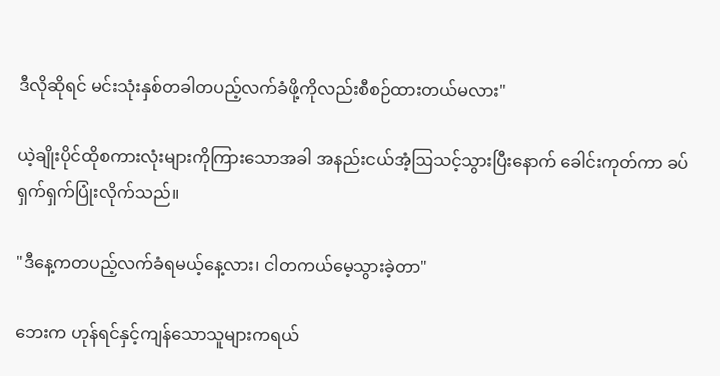ဒီလိုဆိုရင် မင်းသုံးနှစ်တခါတပည့်လက်ခံဖို့ကိုလည်းစီစဉ်ထားတယ်မလား"

ယဲ့ချိုးပိုင်ထိုစကားလုံးများကိုကြားသောအခါ အနည်းငယ်အံ့ဩသင့်သွားပြီးနောက် ခေါင်းကုတ်ကာ ခပ်ရှက်ရှက်ပြုံးလိုက်သည်။

"ဒီနေ့ကတပည့်လက်ခံရမယ့်နေ့လား၊ ငါတကယ်မေ့သွားခဲ့တာ"

ဘေးက ဟုန်ရင်နှင့်ကျန်သောသူများကရယ်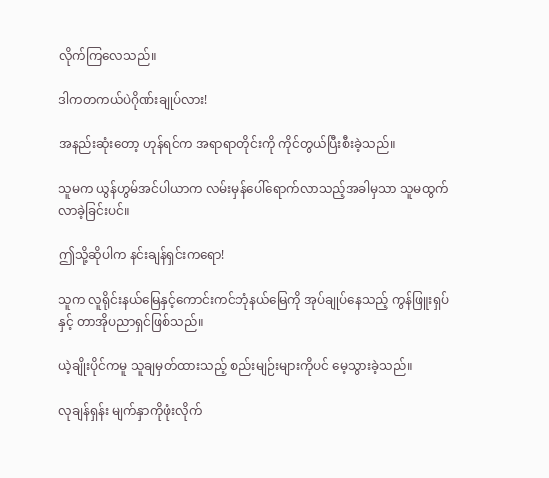လိုက်ကြလေသည်။

ဒါကတကယ်ပဲဂိုဏ်းချုပ်လား!

အနည်းဆုံးတော့ ဟုန်ရင်က အရာရာတိုင်းကို ကိုင်တွယ်ပြီးစီးခဲ့သည်။

သူမက ယွန်ဟွမ်အင်ပါယာက လမ်းမှန်ပေါ်ရောက်လာသည့်အခါမှသာ သူမထွက်လာခဲ့ခြင်းပင်။

ဤသို့ဆိုပါက နင်းချန်ရှင်းကရော!

သူက လူရိုင်းနယ်မြေနှင့်ကောင်းကင်ဘုံနယ်မြေကို အုပ်ချုပ်နေသည့် ကွန်ဖြူးရှပ်နှင့် တာအိုပညာရှင်ဖြစ်သည်။

ယဲ့ချိုးပိုင်ကမူ သူချမှတ်ထားသည့် စည်းမျဉ်းများကိုပင် မေ့သွားခဲ့သည်။

လုချန်ရှန်း မျက်နှာကိုဖုံးလိုက်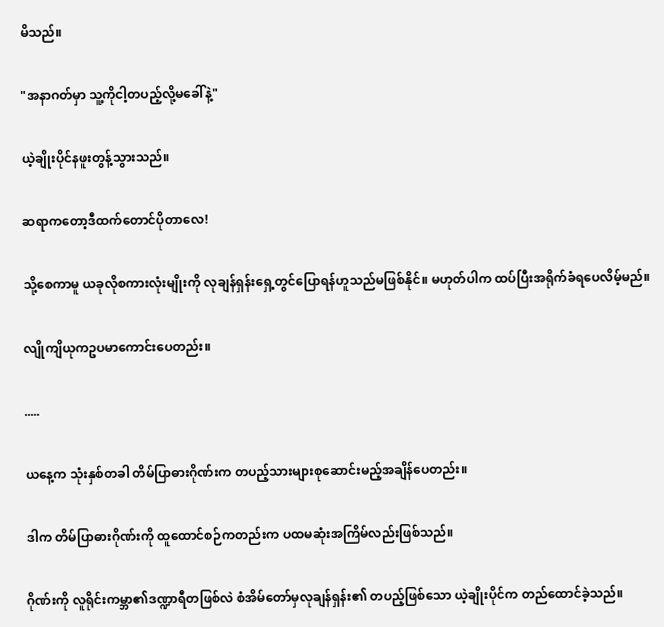မိသည်။

"အနာဂတ်မှာ သူ့ကိုငါ့တပည့်လို့မခေါ်နဲ့"

ယဲ့ချိုးပိုင်နဖူးတွန့်သွားသည်။

ဆရာကတော့ဒီထက်တောင်ပိုတာလေ!

သို့စေကာမူ ယခုလိုစကားလုံးမျိုးကို လုချန်ရှန်းရှေ့တွင်ပြောရန်ဟူသည်မဖြစ်နိုင်။ မဟုတ်ပါက ထပ်ပြီးအရိုက်ခံရပေလိမ့်မည်။

လျိုကျိယုကဥပမာကောင်းပေတည်း။

.....

ယနေ့က သုံးနှစ်တခါ တိမ်ပြာဓားဂိုဏ်းက တပည့်သားများစုဆောင်းမည့်အချိန်ပေတည်း။

ဒါက တိမ်ပြာဓားဂိုဏ်းကို ထူထောင်စဉ်ကတည်းက ပထမဆုံးအကြိမ်လည်းဖြစ်သည်။

ဂိုဏ်းကို လူရိုင်းကမ္ဘာ၏ဒဏ္ဍာရီတဖြစ်လဲ စံအိမ်တော်မှလုချန်ရှန်း၏ တပည့်ဖြစ်သော ယဲ့ချိုးပိုင်က တည်ထောင်ခဲ့သည်။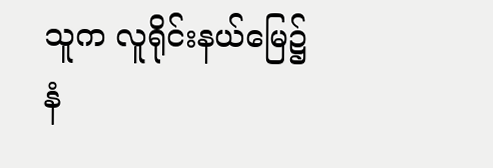သူက လူရိုင်းနယ်မြေ၌ နံ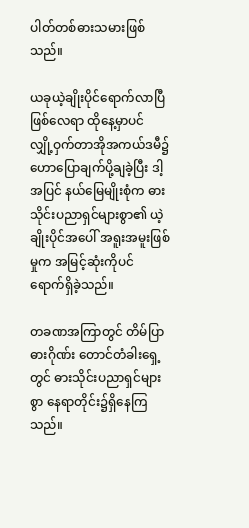ပါတ်တစ်ဓားသမားဖြစ်သည်။

ယခုယဲ့ချိုးပိုင်ရောက်လာပြီဖြစ်လေရာ ထိုနေ့မှာပင် လျှို့ဝှက်တာအိုအကယ်ဒမီ၌ ဟောပြောချက်ပို့ချခဲ့ပြီး ဒါ့အပြင် နယ်မြေမျိုးစုံက ဓားသိုင်းပညာရှင်များစွာ၏ ယဲ့ချိုးပိုင်အပေါ် အရူးအမူးဖြစ်မှုက အမြင့်ဆုံးကိုပင် ရောက်ရှိခဲ့သည်။

တခဏအကြာတွင် တိမ်ပြာဓားဂိုဏ်း တောင်တံခါးရှေ့တွင် ဓားသိုင်းပညာရှင်များစွာ နေရာတိုင်း၌ရှိနေကြသည်။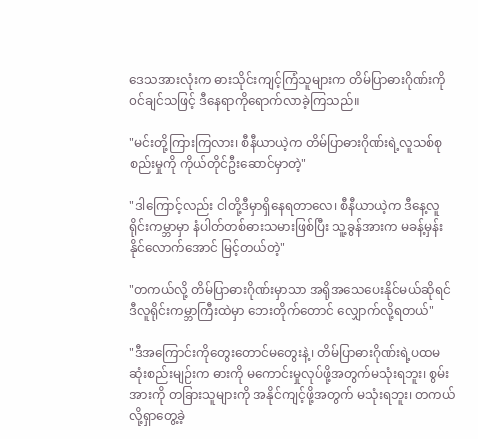ဒေသအားလုံးက ဓားသိုင်းကျင့်ကြံသူများက တိမ်ပြာဓားဂိုဏ်းကို၀င်ချင်သဖြင့် ဒီနေရာကိုရောက်လာခဲ့ကြသည်။

"မင်းတို့ကြားကြလား၊ စီနီယာယဲ့က တိမ်ပြာဓားဂိုဏ်းရဲ့လူသစ်စုစည်းမှုကို ကိုယ်တိုင်ဦးဆောင်မှာတဲ့"

"ဒါကြောင့်လည်း ငါတို့ဒီမှာရှိနေရတာလေ၊ စီနီယာယဲ့က ဒီနေ့လူရိုင်းကမ္ဘာမှာ နံပါတ်တစ်ဓားသမားဖြစ်ပြီး သူ့ခွန်အားက မခန့်မှန်းနိုင်လောက်အောင် မြင့်တယ်တဲ့"

"တကယ်လို့ တိမ်ပြာဓားဂိုဏ်းမှာသာ အရိုအသေပေးနိုင်မယ်ဆိုရင် ဒီလူရိုင်းကမ္ဘာကြီးထဲမှာ ဘေးတိုက်တောင် လျှောက်လို့ရတယ်"

"ဒီအကြောင်းကိုတွေးတောင်မတွေးနဲ့၊ တိမ်ပြာဓားဂိုဏ်းရဲ့ပထမဆုံးစည်းမျဉ်းက ဓားကို မကောင်းမှုလုပ်ဖို့အတွက်မသုံးရဘူး၊ စွမ်းအားကို တခြားသူများကို အနိုင်ကျင့်ဖို့အတွက် မသုံးရဘူး၊ တကယ်လို့ရှာတွေ့ခဲ့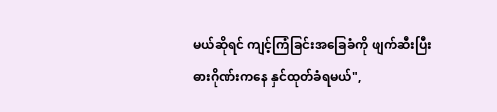မယ်ဆိုရင် ကျင့်ကြံခြင်းအခြေခံကို ဖျက်ဆီးပြီး ဓားဂိုဏ်းကနေ နှင်ထုတ်ခံရမယ်",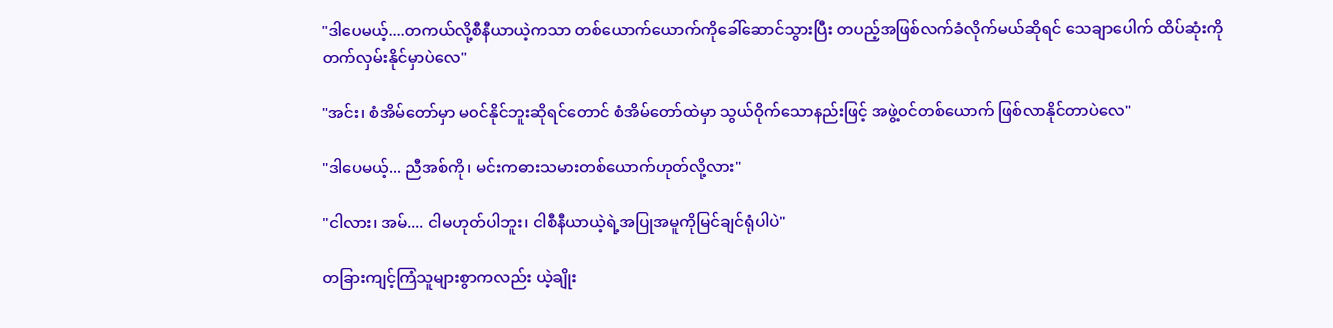"ဒါပေမယ့်....တကယ်လို့စီနီယာယဲ့ကသာ တစ်ယောက်ယောက်ကိုခေါ်ဆောင်သွားပြီး တပည့်အဖြစ်လက်ခံလိုက်မယ်ဆိုရင် သေချာပေါက် ထိပ်ဆုံးကို တက်လှမ်းနိုင်မှာပဲလေ"

"အင်း၊ စံအိမ်တော်မှာ မ၀င်နိုင်ဘူးဆိုရင်တောင် စံအိမ်တော်ထဲမှာ သွယ်ဝိုက်သောနည်းဖြင့် အဖွဲ့၀င်တစ်ယောက် ဖြစ်လာနိုင်တာပဲလေ"

"ဒါပေမယ့်... ညီအစ်ကို၊ မင်းကဓားသမားတစ်ယောက်ဟုတ်လို့လား"

"ငါလား၊ အမ်.... ငါမဟုတ်ပါဘူး၊ ငါစီနီယာယဲ့ရဲ့အပြုအမူကိုမြင်ချင်ရုံပါပဲ"

တခြားကျင့်ကြံသူများစွာကလည်း ယဲ့ချိုး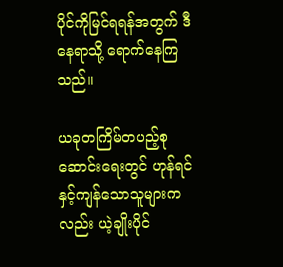ပိုင်ကိုမြင်ရရန်အတွက် ဒီနေရာသို့ ရောက်နေကြသည်။

ယခုတကြိမ်တပည့်စုဆောင်းရေးတွင် ဟုန်ရင်နှင့်ကျန်သောသူများကလည်း ယဲ့ချိုးပိုင်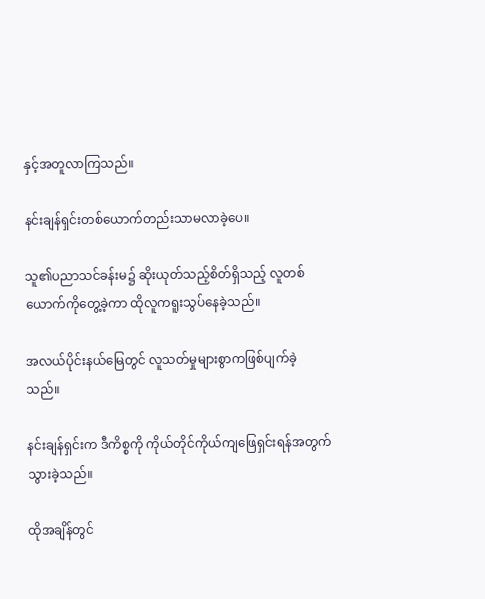နှင့်အတူလာကြသည်။

နင်းချန်ရှင်းတစ်ယောက်တည်းသာမလာခဲ့ပေ။

သူ၏ပညာသင်ခန်းမ၌ ဆိုးယုတ်သည့်စိတ်ရှိသည့် လူတစ်ယောက်ကိုတွေ့ခဲ့ကာ ထိုလူကရူးသွပ်နေခဲ့သည်။

အလယ်ပိုင်းနယ်မြေတွင် လူသတ်မှုများစွာကဖြစ်ပျက်ခဲ့သည်။

နင်းချန်ရှင်းက ဒီကိစ္စကို ကိုယ်တိုင်ကိုယ်ကျဖြေရှင်းရန်အတွက် သွားခဲ့သည်။

ထိုအချိန်တွင်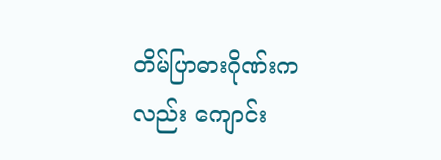တိမ်ပြာဓားဂိုဏ်းကလည်း ကျောင်း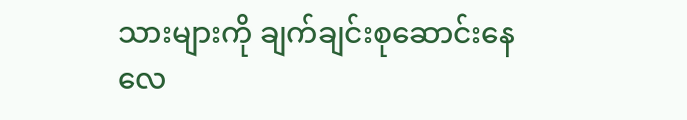သားများကို ချက်ချင်းစုဆောင်းနေလေ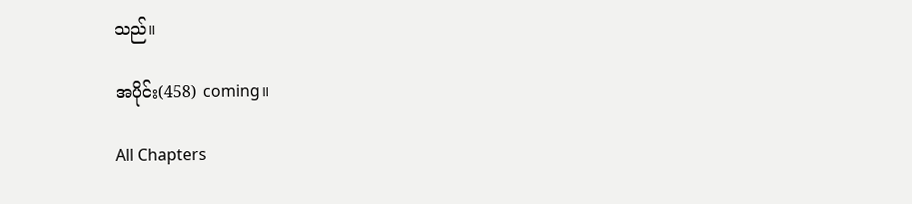သည်။

အပိုင်း(458) coming။

All Chapters